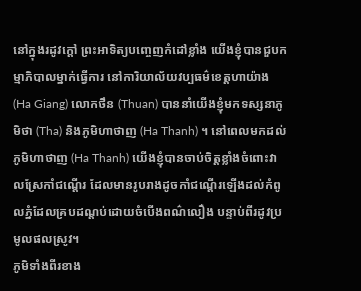នៅក្នុងរដូវក្តៅ ព្រះអាទិត្យបញ្ចេញកំដៅខ្លាំង យើងខ្ញុំបានជួបកម្មាភិបាលម្នាក់ធ្វើការ នៅការិយាល័យវប្បធម៌ខេត្តហាយ៉ាង (Ha Giang) លោកថឹន (Thuan) បាននាំយើងខ្ញុំមកទស្សនាភូមិថា (Tha) និងភូមិហាថាញ (Ha Thanh) ។ នៅពេលមកដល់ ភូមិហាថាញ (Ha Thanh) យើងខ្ញុំបានចាប់ចិត្តខ្លាំងចំពោះវាលស្រែកាំជណ្តើរ ដែលមានរូបរាងដូចកាំជណ្តើរឡើងដល់កំពូលភ្នំដែលគ្របដណ្តប់ដោយចំបើងពណ៌លឿង បន្ទាប់ពីរដូវប្រមូលផលស្រូវ។
ភូមិទាំងពីរខាង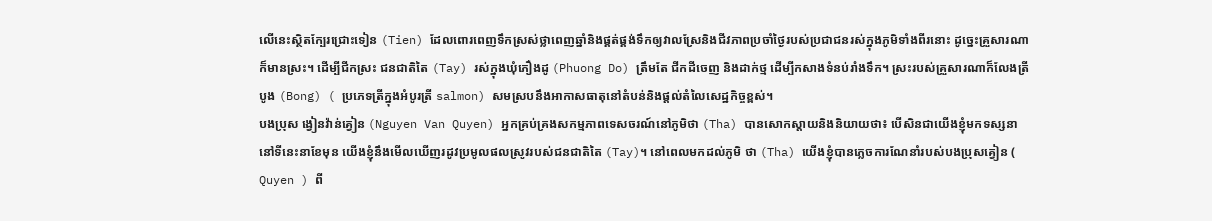លើនេះស្ថិតក្បែរជ្រោះទៀន (Tien) ដែលពោរពេញទឹកស្រស់ថ្លាពេញឆ្នាំនិងផ្គត់ផ្គង់ទឹកឲ្យវាលស្រែនិងជីវភាពប្រចាំថ្ងៃរបស់ប្រជាជនរស់ក្នុងភូមិទាំងពីរនោះ ដូច្នេះគ្រួសារណាក៏មានស្រះ។ ដើម្បីជីកស្រះ ជនជាតិតៃ (Tay) រស់ក្នុងឃុំភឿងដូ (Phuong Do) ត្រឹមតែ ជីកដីចេញ និងដាក់ថ្ម ដើម្បីកសាងទំនប់រាំងទឹក។ ស្រះរបស់គ្រួសារណាក៏លែងត្រីបូង (Bong) ( ប្រភេទត្រីក្នុងអំបូរត្រី salmon) សមស្របនឹងអាកាសធាតុនៅតំបន់និងផ្តល់តំលៃសេដ្ឋកិច្ចខ្ពស់។
បងប្រុស ង្វៀនវ៉ាន់គ្វៀន (Nguyen Van Quyen) អ្នកគ្រប់គ្រងសកម្មភាពទេសចរណ៍នៅភូមិថា (Tha) បានសោកស្តាយនិងនិយាយថា៖ បើសិនជាយើងខ្ញុំមកទស្សនានៅទីនេះនាខែមុន យើងខ្ញុំនឹងមើលឃើញរដូវប្រមូលផលស្រូវរបស់ជនជាតិតៃ (Tay)។ នៅពេលមកដល់ភូមិ ថា (Tha) យើងខ្ញុំបានភ្លេចការណែនាំរបស់បងប្រុសគ្វៀន ( Quyen ) ពី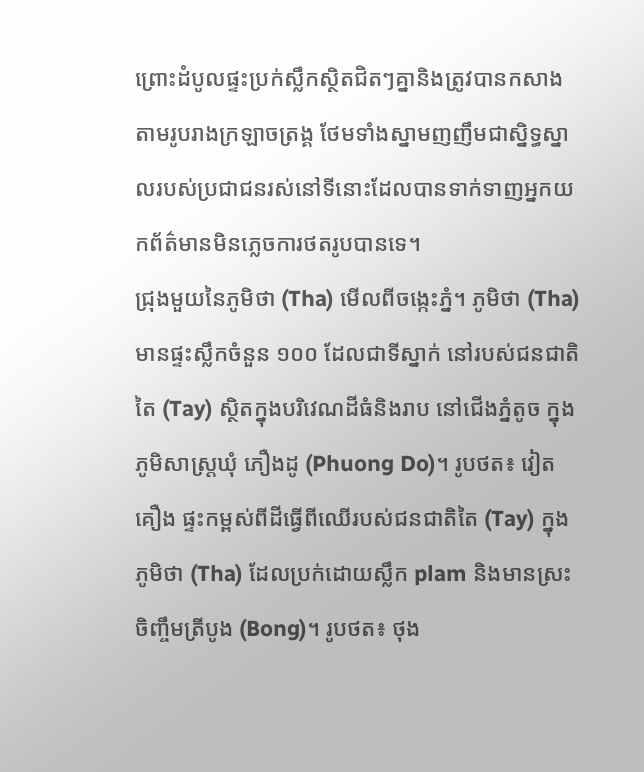ព្រោះដំបូលផ្ទះប្រក់ស្លឹកស្ថិតជិតៗគ្នានិងត្រូវបានកសាងតាមរូបរាងក្រឡាចត្រង្គ ថែមទាំងស្នាមញញឹមជាស្និទ្ធស្នាលរបស់ប្រជាជនរស់នៅទីនោះដែលបានទាក់ទាញអ្នកយកព័ត៌មានមិនភ្លេចការថតរូបបានទេ។
ជ្រុងមួយនៃភូមិថា (Tha) មើលពីចង្កេះភ្នំ។ ភូមិថា (Tha)មានផ្ទះស្លឹកចំនួន ១០០ ដែលជាទីស្នាក់ នៅរបស់ជនជាតិតៃ (Tay) ស្ថិតក្នុងបរិវេណដីធំនិងរាប នៅជើងភ្នំតូច ក្នុងភូមិសាស្ត្រឃុំ ភឿងដូ (Phuong Do)។ រូបថត៖ វៀតគឿង ផ្ទះកម្ពស់ពីដីធ្វើពីឈើរបស់ជនជាតិតៃ (Tay) ក្នុងភូមិថា (Tha) ដែលប្រក់ដោយស្លឹក plam និងមានស្រះចិញ្ចឹមត្រីបូង (Bong)។ រូបថត៖ ថុង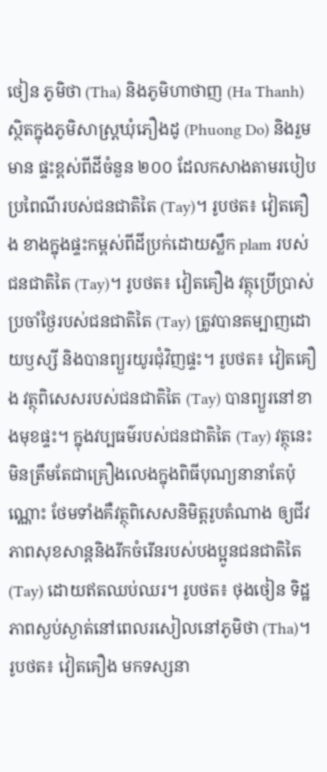ថៀន ភូមិថា (Tha) និងភូមិហាថាញ (Ha Thanh) ស្ថិតក្នុងភូមិសាស្ត្រឃុំភឿងដូ (Phuong Do) និងរួមមាន ផ្ទះខ្ពស់ពីដីចំនួន ២០០ ដែលកសាងតាមរបៀបប្រពៃណីរបស់ជនជាតិតៃ (Tay)។ រូបថត៖ វៀតគឿង ខាងក្នុងផ្ទះកម្ពស់ពីដីប្រក់ដោយស្លឹក plam របស់ជនជាតិតៃ (Tay)។ រូបថត៖ វៀតគឿង វត្ថុប្រើប្រាស់ប្រចាំថ្ងៃរបស់ជនជាតិតៃ (Tay) ត្រូវបានតម្បាញដោយឫស្សី និងបានព្យួរយូរជុំវិញផ្ទះ។ រូបថត៖ វៀតគឿង វត្ថុពិសេសរបស់ជនជាតិតៃ (Tay) បានព្យួរនៅខាងមុខផ្ទះ។ ក្នុងវប្បធម៌របស់ជនជាតិតៃ (Tay) វត្ថុនេះមិនត្រឹមតែជាគ្រឿងលេងក្នុងពិធីបុណ្យនានាតែប៉ុណ្ណោះ ថែមទាំងគឺវត្ថុពិសេសនិមិត្តរូបតំណាង ឲ្យជីវភាពសុខសាន្តនិងរីកចំរើនរបស់បងប្អូនជនជាតិតៃ (Tay) ដោយឥតឈប់ឈរ។ រូបថត៖ ថុងថៀន ទិដ្ឋភាពស្ងប់ស្ងាត់នៅពេលរសៀលនៅភូមិថា (Tha)។ រូបថត៖ វៀតគឿង មកទស្សនា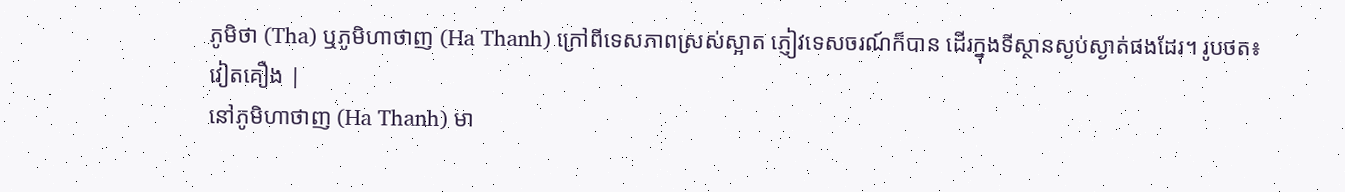ភូមិថា (Tha) ឬភូមិហាថាញ (Ha Thanh) ក្រៅពីទេសភាពស្រស់ស្អាត ភ្ញៀវទេសចរណ៍ក៏បាន ដើរក្នុងទីស្ថានស្ងប់ស្ងាត់ផងដែរ។ រូបថត៖ វៀតគឿង |
នៅភូមិហាថាញ (Ha Thanh) មា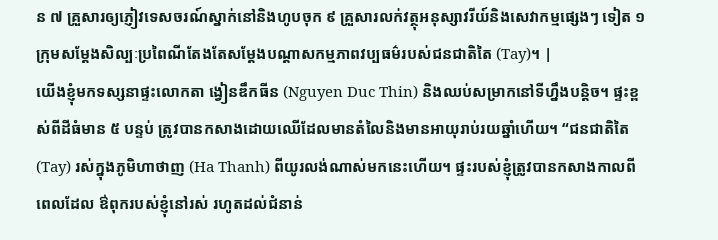ន ៧ គ្រួសារឲ្យភ្ញៀវទេសចរណ៍ស្នាក់នៅនិងហូបចុក ៩ គ្រួសារលក់វត្ថុអនុស្សាវរីយ៍និងសេវាកម្មផ្សេងៗ ទៀត ១ ក្រុមសម្តែងសិល្បៈប្រពៃណីតែងតែសម្តែងបណ្តាសកម្មភាពវប្បធម៌របស់ជនជាតិតៃ (Tay)។ |
យើងខ្ញុំមកទស្សនាផ្ទះលោកតា ង្វៀនឌឹកធីន (Nguyen Duc Thin) និងឈប់សម្រាកនៅទីហ្នឹងបន្តិច។ ផ្ទះខ្ពស់ពីដីធំមាន ៥ បន្ទប់ ត្រូវបានកសាងដោយឈើដែលមានតំលៃនិងមានអាយុរាប់រយឆ្នាំហើយ។ “ជនជាតិតៃ (Tay) រស់ក្នុងភូមិហាថាញ (Ha Thanh) ពីយូរលង់ណាស់មកនេះហើយ។ ផ្ទះរបស់ខ្ញុំត្រូវបានកសាងកាលពីពេលដែល ឳពុករបស់ខ្ញុំនៅរស់ រហូតដល់ជំនាន់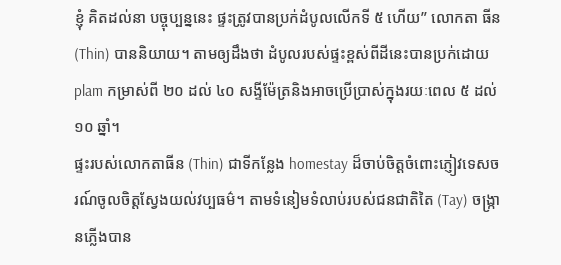ខ្ញុំ គិតដល់នា បច្ចុប្បន្ននេះ ផ្ទះត្រូវបានប្រក់ដំបូលលើកទី ៥ ហើយ” លោកតា ធីន (Thin) បាននិយាយ។ តាមឲ្យដឹងថា ដំបូលរបស់ផ្ទះខ្ពស់ពីដីនេះបានប្រក់ដោយ plam កម្រាស់ពី ២០ ដល់ ៤០ សង្ទីម៉ែត្រនិងអាចប្រើប្រាស់ក្នុងរយៈពេល ៥ ដល់ ១០ ឆ្នាំ។
ផ្ទះរបស់លោកតាធីន (Thin) ជាទីកន្លែង homestay ដ៏ចាប់ចិត្តចំពោះភ្ញៀវទេសចរណ៍ចូលចិត្តស្វែងយល់វប្បធម៌។ តាមទំនៀមទំលាប់របស់ជនជាតិតៃ (Tay) ចង្ក្រានភ្លើងបាន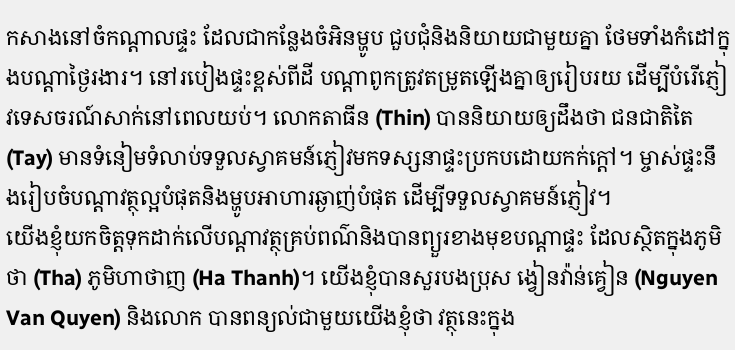កសាងនៅចំកណ្តាលផ្ទះ ដែលជាកន្លែងចំអិនម្ហូប ជួបជុំនិងនិយាយជាមួយគ្នា ថែមទាំងកំដៅក្នុងបណ្តាថ្ងៃរងារ។ នៅរបៀងផ្ទះខ្ពស់ពីដី បណ្តាពូកត្រូវតម្រូតឡើងគ្នាឲ្យរៀបរយ ដើម្បីបំរើភ្ញៀវទេសចរណ៍សាក់នៅពេលយប់។ លោកតាធីន (Thin) បាននិយាយឲ្យដឹងថា ជនជាតិតៃ (Tay) មានទំនៀមទំលាប់ទទួលស្វាគមន៍ភ្ញៀវមកទស្សនាផ្ទះប្រកបដោយកក់ក្តៅ។ ម្ចាស់ផ្ទះនឹងរៀបចំបណ្តាវត្ថុល្អបំផុតនិងម្ហូបអាហារឆ្ងាញ់បំផុត ដើម្បីទទួលស្វាគមន៍ភ្ញៀវ។
យើងខ្ញុំយកចិត្តទុកដាក់លើបណ្តាវត្ថុគ្រប់ពណ៌និងបានព្យួរខាងមុខបណ្តាផ្ទះ ដែលស្ថិតក្នុងភូមិថា (Tha) ភូមិហាថាញ (Ha Thanh)។ យើងខ្ញុំបានសួរបងប្រុស ង្វៀនវ៉ាន់គ្វៀន (Nguyen Van Quyen) និងលោក បានពន្យល់ជាមួយយើងខ្ញុំថា វត្ថុនេះក្នុង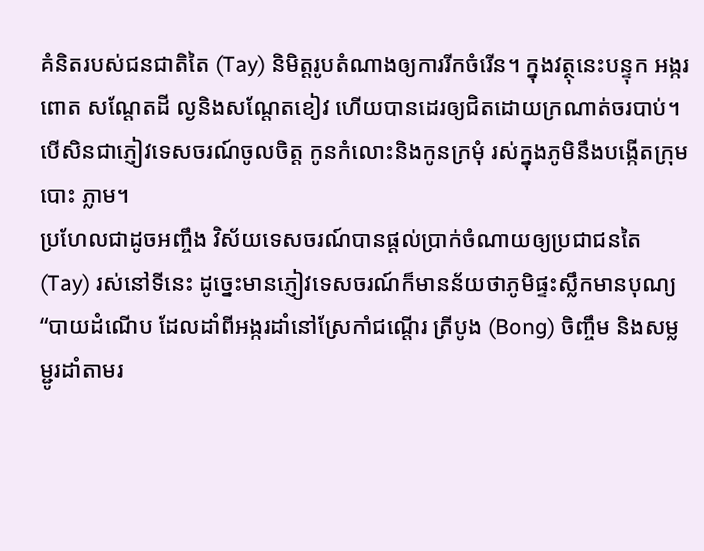គំនិតរបស់ជនជាតិតៃ (Tay) និមិត្តរូបតំណាងឲ្យការរីកចំរើន។ ក្នុងវត្ថុនេះបន្ទុក អង្ករ ពោត សណ្តែតដី ល្ងនិងសណ្តែតខៀវ ហើយបានដេរឲ្យជិតដោយក្រណាត់ចរបាប់។ បើសិនជាភ្ញៀវទេសចរណ៍ចូលចិត្ត កូនកំលោះនិងកូនក្រមុំ រស់ក្នុងភូមិនឹងបង្កើតក្រុមបោះ ភ្លាម។
ប្រហែលជាដូចអញ្ចឹង វិស័យទេសចរណ៍បានផ្តល់ប្រាក់ចំណាយឲ្យប្រជាជនតៃ (Tay) រស់នៅទីនេះ ដូច្នេះមានភ្ញៀវទេសចរណ៍ក៏មានន័យថាភូមិផ្ទះស្លឹកមានបុណ្យ “បាយដំណើប ដែលដាំពីអង្ករដាំនៅស្រែកាំជណ្តើរ ត្រីបូង (Bong) ចិញ្ចឹម និងសម្លម្ជូរដាំតាមរ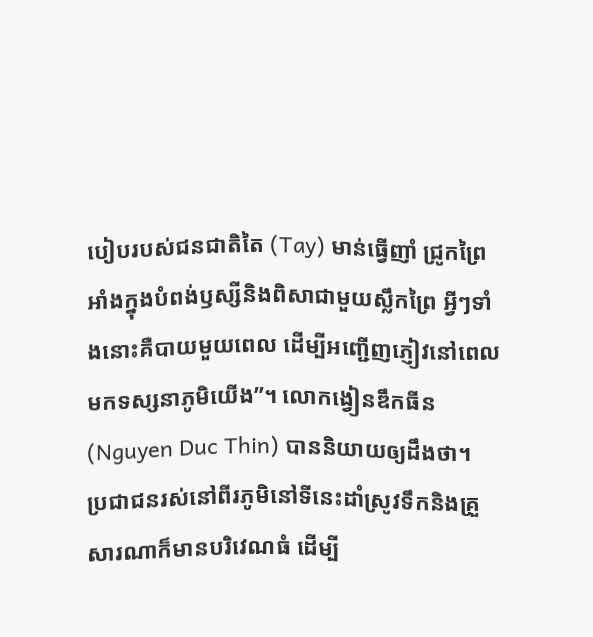បៀបរបស់ជនជាតិតៃ (Tay) មាន់ធ្វើញាំ ជ្រូកព្រៃអាំងក្នុងបំពង់ឫស្សីនិងពិសាជាមួយស្លឹកព្រៃ អ្វីៗទាំងនោះគឺបាយមួយពេល ដើម្បីអញ្ជើញភ្ញៀវនៅពេលមកទស្សនាភូមិយើង”។ លោកង្វៀនឌឹកធីន (Nguyen Duc Thin) បាននិយាយឲ្យដឹងថា។
ប្រជាជនរស់នៅពីរភូមិនៅទីនេះដាំស្រូវទឹកនិងគ្រួសារណាក៏មានបរិវេណធំ ដើម្បី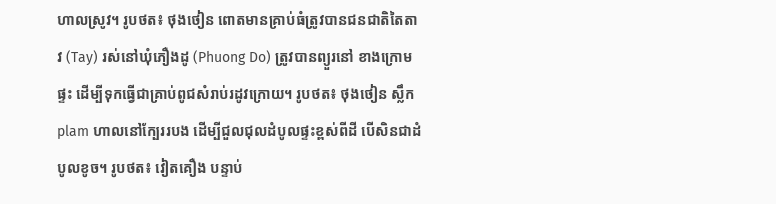ហាលស្រូវ។ រូបថត៖ ថុងថៀន ពោតមានគ្រាប់ធំត្រូវបានជនជាតិតៃតាវ (Tay) រស់នៅឃុំភឿងដូ (Phuong Do) ត្រូវបានព្យួរនៅ ខាងក្រោមផ្ទះ ដើម្បីទុកធ្វើជាគ្រាប់ពូជសំរាប់រដូវក្រោយ។ រូបថត៖ ថុងថៀន ស្លឹក plam ហាលនៅក្បែររបង ដើម្បីជួលជុលដំបូលផ្ទះខ្ពស់ពីដី បើសិនជាដំបូលខូច។ រូបថត៖ វៀតគឿង បន្ទាប់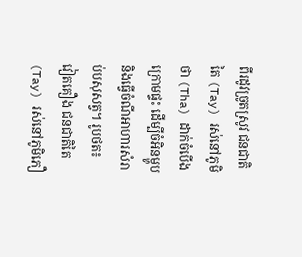ពីរដូវច្រូតស្រូវ ជនជាតិតៃ (Tay) រស់នៅភូមិថា (Tha) ដាក់ចំបើងក្រោមផ្ទះ ដើម្បីចំអិនម្ហូប និងធ្វើចំណីអាហារសំរាប់បសុសត្វ។ រូបថត៖ វៀតគឿង ជនជាតិតៃ (Tay) រស់នៅភូមិភឿ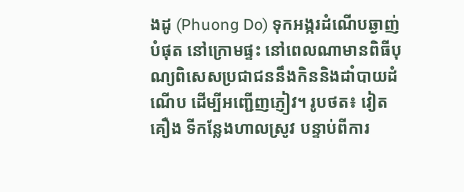ងដូ (Phuong Do) ទុកអង្ករដំណើបឆ្ងាញ់បំផុត នៅក្រោមផ្ទះ នៅពេលណាមានពិធីបុណ្យពិសេសប្រជាជននឹងកិននិងដាំបាយដំណើប ដើម្បីអញ្ជើញភ្ញៀវ។ រូបថត៖ វៀតគឿង ទីកន្លែងហាលស្រូវ បន្ទាប់ពីការ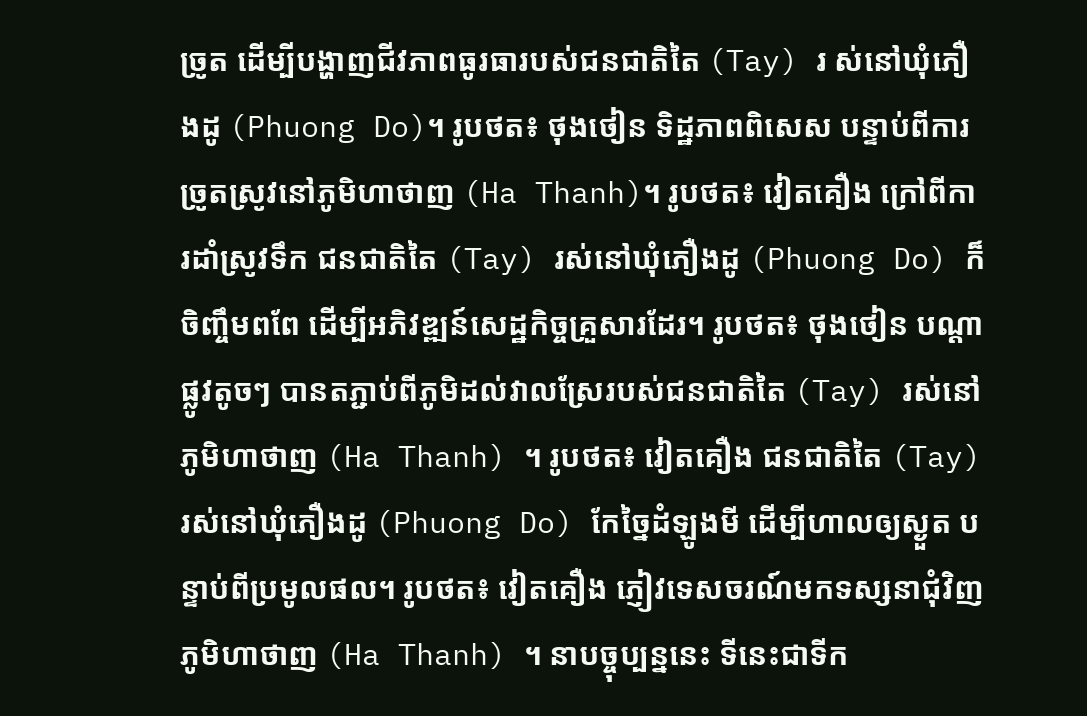ច្រូត ដើម្បីបង្ហាញជីវភាពធូរធារបស់ជនជាតិតៃ (Tay) រ ស់នៅឃុំភឿងដូ (Phuong Do)។ រូបថត៖ ថុងថៀន ទិដ្ឋភាពពិសេស បន្ទាប់ពីការច្រូតស្រូវនៅភូមិហាថាញ (Ha Thanh)។ រូបថត៖ វៀតគឿង ក្រៅពីការដាំស្រូវទឹក ជនជាតិតៃ (Tay) រស់នៅឃុំភឿងដូ (Phuong Do) ក៏ចិញ្ចឹមពពែ ដើម្បីអភិវឌ្ឍន៍សេដ្ឋកិច្ចគ្រួសារដែរ។ រូបថត៖ ថុងថៀន បណ្តាផ្លូវតូចៗ បានតភ្ជាប់ពីភូមិដល់វាលស្រែរបស់ជនជាតិតៃ (Tay) រស់នៅភូមិហាថាញ (Ha Thanh) ។ រូបថត៖ វៀតគឿង ជនជាតិតៃ (Tay) រស់នៅឃុំភឿងដូ (Phuong Do) កែច្នៃដំឡូងមី ដើម្បីហាលឲ្យស្ងួត បន្ទាប់ពីប្រមូលផល។ រូបថត៖ វៀតគឿង ភ្ញៀវទេសចរណ៍មកទស្សនាជុំវិញភូមិហាថាញ (Ha Thanh) ។ នាបច្ចុប្បន្ននេះ ទីនេះជាទីក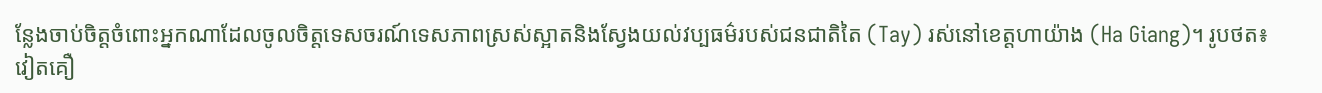ន្លែងចាប់ចិត្តចំពោះអ្នកណាដែលចូលចិត្តទេសចរណ៍ទេសភាពស្រស់ស្អាតនិងស្វែងយល់វប្បធម៌របស់ជនជាតិតៃ (Tay) រស់នៅខេត្តហាយ៉ាង (Ha Giang)។ រូបថត៖ វៀតគឿ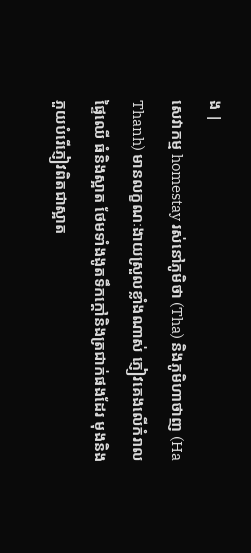ង |
សេវាកម្ម homestay រស់នៅភូមិថា (Tha) និងភូមិហាថាញ (Ha Thanh) មានលក្ខណៈងាយស្រួលខ្លាំងណាស់ ភ្ញៀវគេងលើកំរាលផ្ទៃឈើ ធំនិងស្អាត ថែមទាំងងូតទឹកក្តៅនិងត្រជាក់ផងដែរ មុងនិងភួយបំរើភ្ញៀវពិតជាស្អាត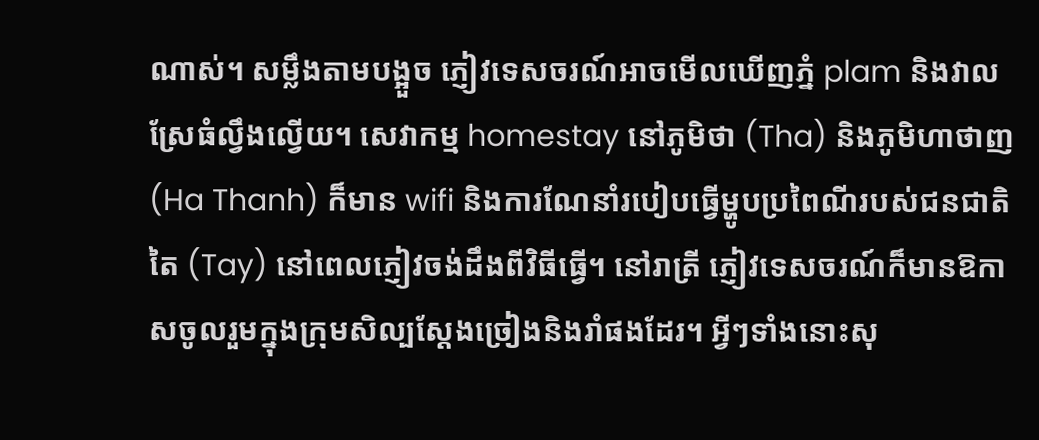ណាស់។ សម្លឹងតាមបង្អួច ភ្ញៀវទេសចរណ៍អាចមើលឃើញភ្នំ plam និងវាលស្រែធំល្វឹងល្វើយ។ សេវាកម្ម homestay នៅភូមិថា (Tha) និងភូមិហាថាញ (Ha Thanh) ក៏មាន wifi និងការណែនាំរបៀបធ្វើម្ហូបប្រពៃណីរបស់ជនជាតិតៃ (Tay) នៅពេលភ្ញៀវចង់ដឹងពីវិធីធ្វើ។ នៅរាត្រី ភ្ញៀវទេសចរណ៍ក៏មានឱកាសចូលរួមក្នុងក្រុមសិល្បស្តែងច្រៀងនិងរាំផងដែរ។ អ្វីៗទាំងនោះសុ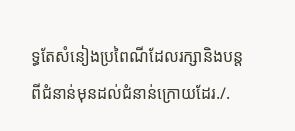ទ្ធតែសំនៀងប្រពៃណីដែលរក្សានិងបន្តពីជំនាន់មុនដល់ជំនាន់ក្រោយដែរ./.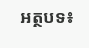អត្ថបទ៖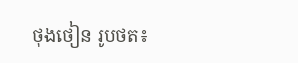ថុងថៀន រូបថត៖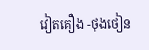វៀតគឿង -ថុងថៀន